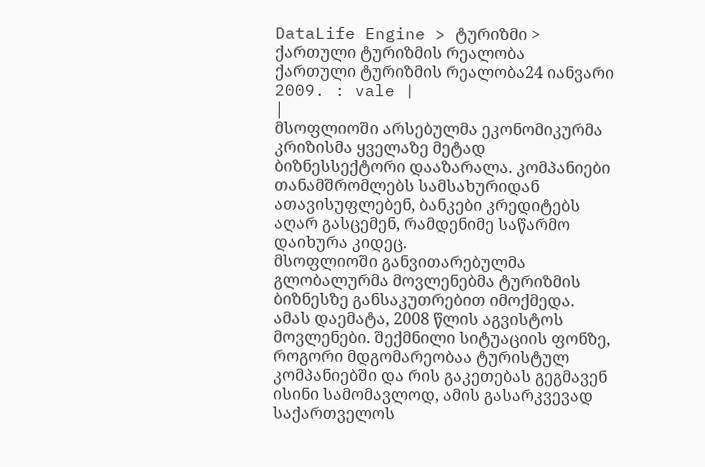DataLife Engine > ტურიზმი > ქართული ტურიზმის რეალობა
ქართული ტურიზმის რეალობა24 იანვარი 2009. : vale |
|
მსოფლიოში არსებულმა ეკონომიკურმა კრიზისმა ყველაზე მეტად ბიზნესსექტორი დააზარალა. კომპანიები თანამშრომლებს სამსახურიდან ათავისუფლებენ, ბანკები კრედიტებს აღარ გასცემენ, რამდენიმე საწარმო დაიხურა კიდეც.
მსოფლიოში განვითარებულმა გლობალურმა მოვლენებმა ტურიზმის ბიზნესზე განსაკუთრებით იმოქმედა. ამას დაემატა, 2008 წლის აგვისტოს მოვლენები. შექმნილი სიტუაციის ფონზე, როგორი მდგომარეობაა ტურისტულ კომპანიებში და რის გაკეთებას გეგმავენ ისინი სამომავლოდ, ამის გასარკვევად საქართველოს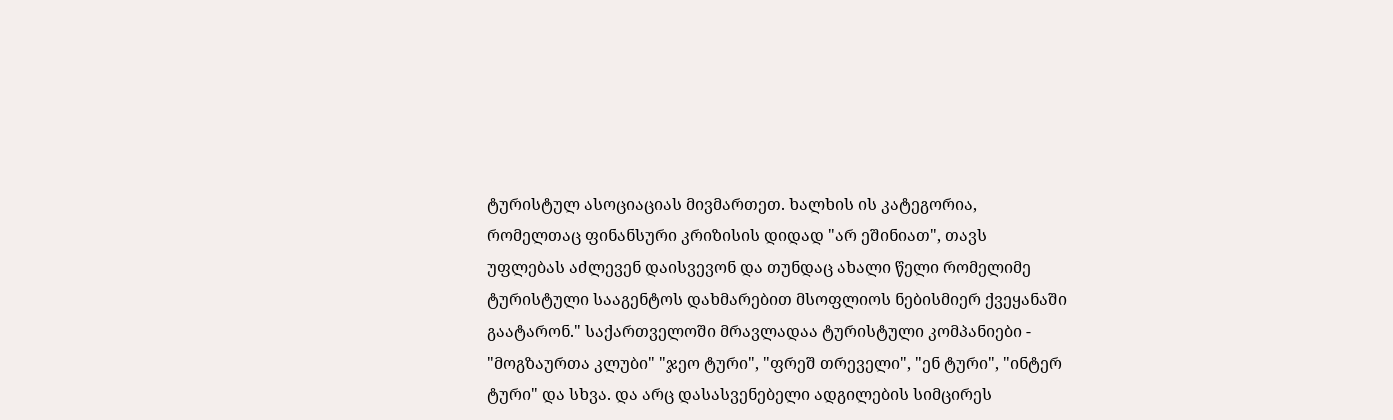ტურისტულ ასოციაციას მივმართეთ. ხალხის ის კატეგორია, რომელთაც ფინანსური კრიზისის დიდად "არ ეშინიათ", თავს უფლებას აძლევენ დაისვევონ და თუნდაც ახალი წელი რომელიმე ტურისტული სააგენტოს დახმარებით მსოფლიოს ნებისმიერ ქვეყანაში გაატარონ." საქართველოში მრავლადაა ტურისტული კომპანიები - "მოგზაურთა კლუბი" "ჯეო ტური", "ფრეშ თრეველი", "ენ ტური", "ინტერ ტური" და სხვა. და არც დასასვენებელი ადგილების სიმცირეს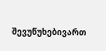შევუწუხებივართ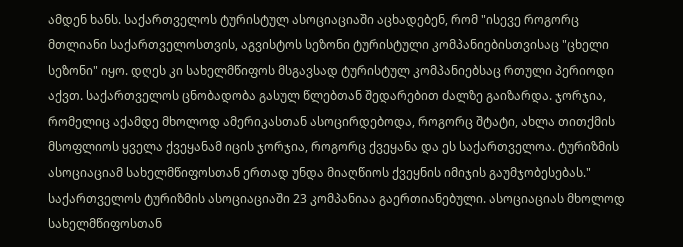ამდენ ხანს. საქართველოს ტურისტულ ასოციაციაში აცხადებენ, რომ "ისევე როგორც მთლიანი საქართველოსთვის, აგვისტოს სეზონი ტურისტული კომპანიებისთვისაც "ცხელი სეზონი" იყო. დღეს კი სახელმწიფოს მსგავსად ტურისტულ კომპანიებსაც რთული პერიოდი აქვთ. საქართველოს ცნობადობა გასულ წლებთან შედარებით ძალზე გაიზარდა. ჯორჯია, რომელიც აქამდე მხოლოდ ამერიკასთან ასოცირდებოდა, როგორც შტატი, ახლა თითქმის მსოფლიოს ყველა ქვეყანამ იცის ჯორჯია, როგორც ქვეყანა და ეს საქართველოა. ტურიზმის ასოციაციამ სახელმწიფოსთან ერთად უნდა მიაღწიოს ქვეყნის იმიჯის გაუმჯობესებას." საქართველოს ტურიზმის ასოციაციაში 23 კომპანიაა გაერთიანებული. ასოციაციას მხოლოდ სახელმწიფოსთან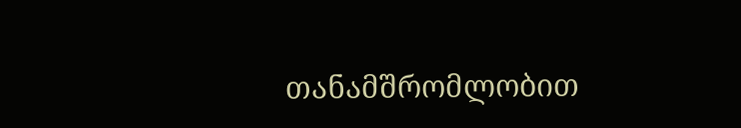თანამშრომლობით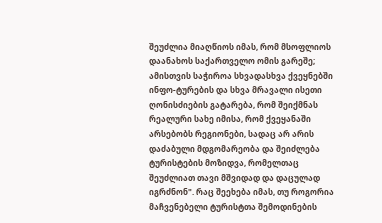შეუძლია მიაღწიოს იმას, რომ მსოფლიოს დაანახოს საქართველო ომის გარეშე; ამისთვის საჭიროა სხვადასხვა ქვეყნებში ინფო-ტურების და სხვა მრავალი ისეთი ღონისძიების გატარება, რომ შეიქმნას რეალური სახე იმისა, რომ ქვეყანაში არსებობს რეგიონები, სადაც არ არის დაძაბული მდგომარეობა და შეიძლება ტურისტების მოზიდვა, რომელთაც შეუძლიათ თავი მშვიდად და დაცულად იგრძნონ". რაც შეეხება იმას, თუ როგორია მაჩვენებელი ტურისტთა შემოდინების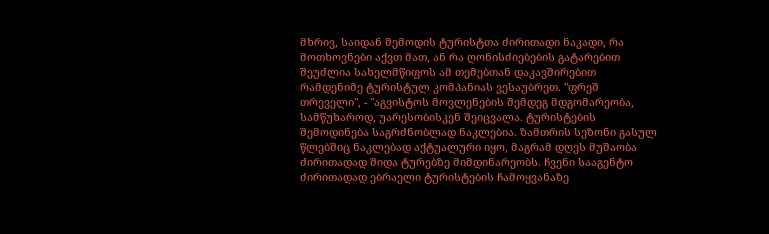მხრივ, საიდან შემოდის ტურისტთა ძირითადი ნაკადი, რა მოთხოვნები აქვთ მათ, ან რა ღონისძიებების გატარებით შეუძლია სახელმწიფოს ამ თემებთან დაკავშირებით რამდენიმე ტურისტულ კომპანიას ვესაუბრეთ. "ფრეშ თრეველი", - "აგვისტოს მოვლენების შემდეგ მდგომარეობა, სამწუხაროდ, უარესობისკენ შეიცვალა. ტურისტების შემოდინება საგრძნობლად ნაკლებია. ზამთრის სეზონი გასულ წლებშიც ნაკლებად აქტუალური იყო, მაგრამ დღეს მუშაობა ძირითადად შიდა ტურებზე მიმდინარეობს. ჩვენი სააგენტო ძირითადად ებრაელი ტურისტების ჩამოყვანაზე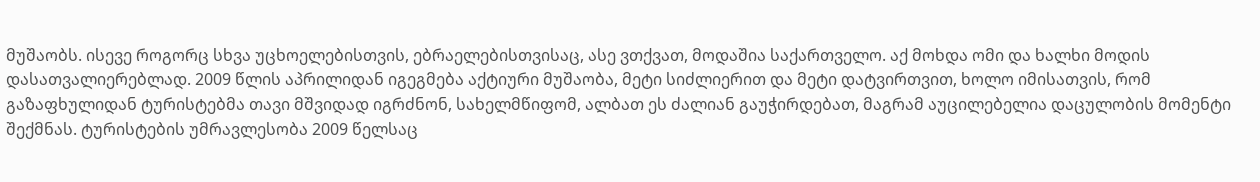მუშაობს. ისევე როგორც სხვა უცხოელებისთვის, ებრაელებისთვისაც, ასე ვთქვათ, მოდაშია საქართველო. აქ მოხდა ომი და ხალხი მოდის დასათვალიერებლად. 2009 წლის აპრილიდან იგეგმება აქტიური მუშაობა, მეტი სიძლიერით და მეტი დატვირთვით, ხოლო იმისათვის, რომ გაზაფხულიდან ტურისტებმა თავი მშვიდად იგრძნონ, სახელმწიფომ, ალბათ ეს ძალიან გაუჭირდებათ, მაგრამ აუცილებელია დაცულობის მომენტი შექმნას. ტურისტების უმრავლესობა 2009 წელსაც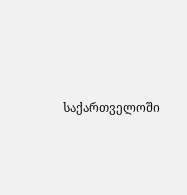საქართველოში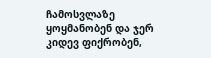ჩამოსვლაზე ყოყმანობენ და ჯერ კიდევ ფიქრობენ,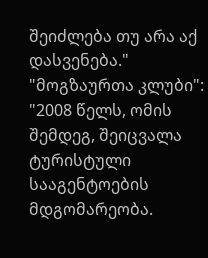შეიძლება თუ არა აქ დასვენება." "მოგზაურთა კლუბი": "2008 წელს, ომის შემდეგ, შეიცვალა ტურისტული სააგენტოების მდგომარეობა.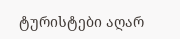ტურისტები აღარ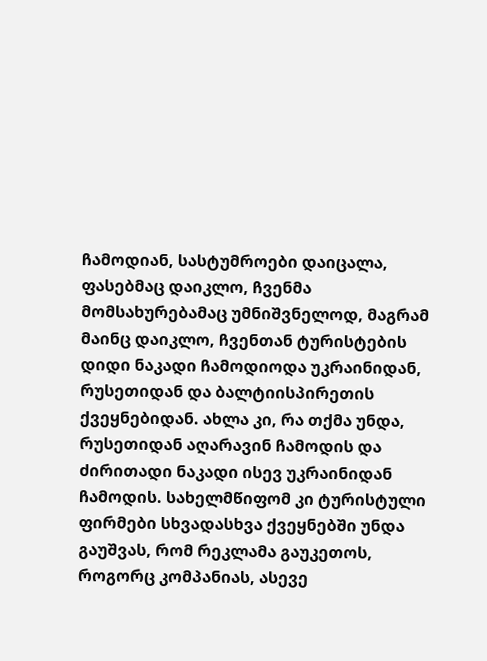ჩამოდიან, სასტუმროები დაიცალა, ფასებმაც დაიკლო, ჩვენმა მომსახურებამაც უმნიშვნელოდ, მაგრამ მაინც დაიკლო, ჩვენთან ტურისტების დიდი ნაკადი ჩამოდიოდა უკრაინიდან, რუსეთიდან და ბალტიისპირეთის ქვეყნებიდან. ახლა კი, რა თქმა უნდა, რუსეთიდან აღარავინ ჩამოდის და ძირითადი ნაკადი ისევ უკრაინიდან ჩამოდის. სახელმწიფომ კი ტურისტული ფირმები სხვადასხვა ქვეყნებში უნდა გაუშვას, რომ რეკლამა გაუკეთოს, როგორც კომპანიას, ასევე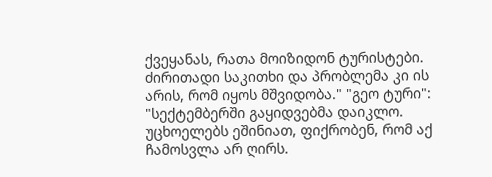ქვეყანას, რათა მოიზიდონ ტურისტები. ძირითადი საკითხი და პრობლემა კი ის არის, რომ იყოს მშვიდობა." "გეო ტური": "სექტემბერში გაყიდვებმა დაიკლო. უცხოელებს ეშინიათ, ფიქრობენ, რომ აქ ჩამოსვლა არ ღირს.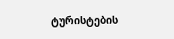ტურისტების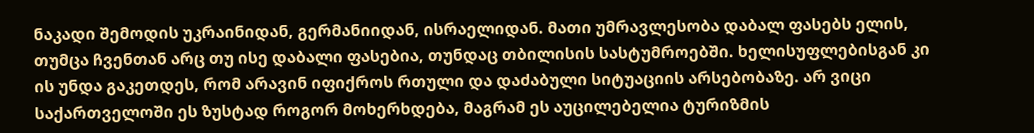ნაკადი შემოდის უკრაინიდან, გერმანიიდან, ისრაელიდან. მათი უმრავლესობა დაბალ ფასებს ელის, თუმცა ჩვენთან არც თუ ისე დაბალი ფასებია, თუნდაც თბილისის სასტუმროებში. ხელისუფლებისგან კი ის უნდა გაკეთდეს, რომ არავინ იფიქროს რთული და დაძაბული სიტუაციის არსებობაზე. არ ვიცი საქართველოში ეს ზუსტად როგორ მოხერხდება, მაგრამ ეს აუცილებელია ტურიზმის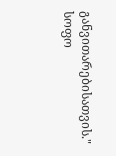განვითარებისათვის." სოფო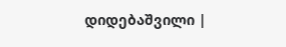დიდებაშვილი |